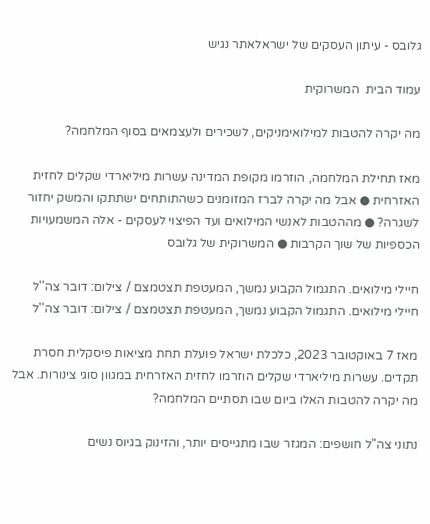גלובס - עיתון העסקים של ישראלאתר נגיש

עמוד הבית  המשרוקית

מה יקרה להטבות למילואימניקים, לשכירים ולעצמאים בסוף המלחמה?

מאז תחילת המלחמה, הוזרמו מקופת המדינה עשרות מיליארדי שקלים לחזית האזרחית ● אבל מה יקרה לברז המזומנים כשהתותחים ישתתקו והמשק יחזור לשגרה? ● מההטבות לאנשי המילואים ועד הפיצוי לעסקים - אלה המשמעויות הכספיות של שוך הקרבות ● המשרוקית של גלובס

חיילי מילואים. התגמול הקבוע נמשך, המעטפת תצטמצם / צילום: דובר צה''ל
חיילי מילואים. התגמול הקבוע נמשך, המעטפת תצטמצם / צילום: דובר צה''ל

מאז 7 באוקטובר 2023, כלכלת ישראל פועלת תחת מציאות פיסקלית חסרת תקדים. עשרות מיליארדי שקלים הוזרמו לחזית האזרחית במגוון סוגי צינורות. אבל מה יקרה להטבות האלו ביום שבו תסתיים המלחמה?

נתוני צה"ל חושפים: המגזר שבו מתגייסים יותר, והזינוק בגיוס נשים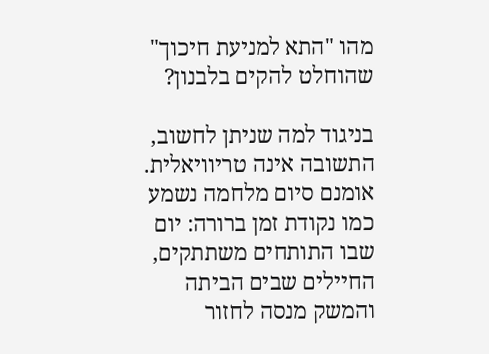מהו "התא למניעת חיכוך" שהוחלט להקים בלבנון?

בניגוד למה שניתן לחשוב, התשובה אינה טריוויאלית. אומנם סיום מלחמה נשמע כמו נקודת זמן ברורה: יום שבו התותחים משתתקים, החיילים שבים הביתה והמשק מנסה לחזור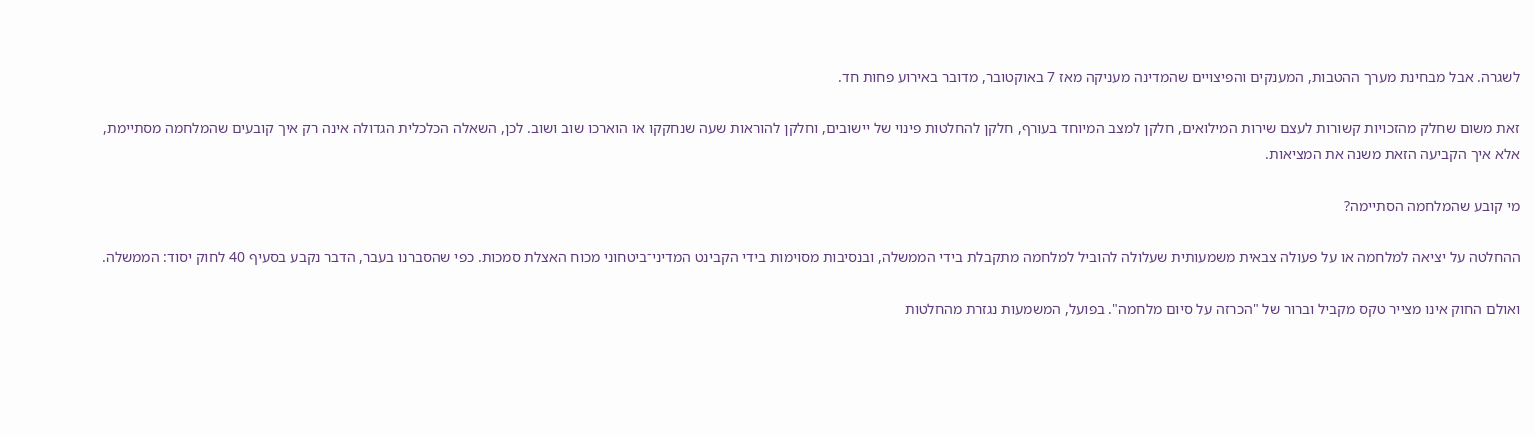לשגרה. אבל מבחינת מערך ההטבות, המענקים והפיצויים שהמדינה מעניקה מאז 7 באוקטובר, מדובר באירוע פחות חד.

זאת משום שחלק מהזכויות קשורות לעצם שירות המילואים, חלקן למצב המיוחד בעורף, חלקן להחלטות פינוי של יישובים, וחלקן להוראות שעה שנחקקו או הוארכו שוב ושוב. לכן, השאלה הכלכלית הגדולה אינה רק איך קובעים שהמלחמה מסתיימת, אלא איך הקביעה הזאת משנה את המציאות.

מי קובע שהמלחמה הסתיימה?

ההחלטה על יציאה למלחמה או על פעולה צבאית משמעותית שעלולה להוביל למלחמה מתקבלת בידי הממשלה, ובנסיבות מסוימות בידי הקבינט המדיני־ביטחוני מכוח האצלת סמכות. כפי שהסברנו בעבר, הדבר נקבע בסעיף 40 לחוק יסוד: הממשלה.

ואולם החוק אינו מצייר טקס מקביל וברור של "הכרזה על סיום מלחמה". בפועל, המשמעות נגזרת מהחלטות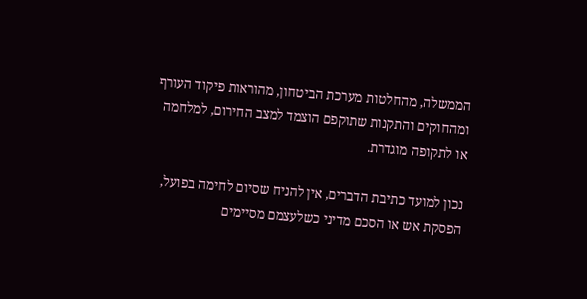הממשלה, מהחלטות מערכת הביטחון, מהוראות פיקוד העורף ומהחוקים והתקנות שתוקפם הוצמד למצב החירום, למלחמה או לתקופה מוגדרת.

נכון למועד כתיבת הדברים, אין להניח שסיום לחימה בפועל, הפסקת אש או הסכם מדיני כשלעצמם מסיימים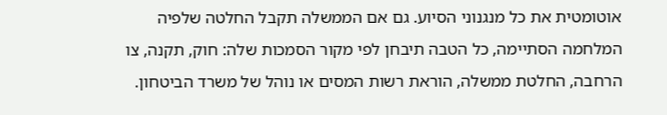אוטומטית את כל מנגנוני הסיוע. גם אם הממשלה תקבל החלטה שלפיה המלחמה הסתיימה, כל הטבה תיבחן לפי מקור הסמכות שלה: חוק, תקנה, צו הרחבה, החלטת ממשלה, הוראת רשות המסים או נוהל של משרד הביטחון.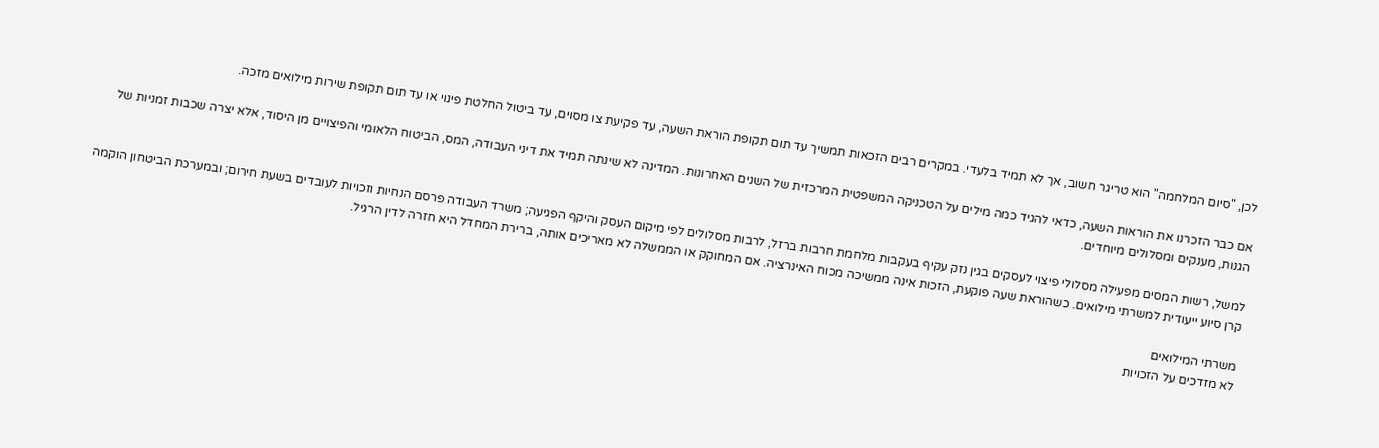לכן, "סיום המלחמה" הוא טריגר חשוב, אך לא תמיד בלעדי. במקרים רבים הזכאות תמשיך עד תום תקופת הוראת השעה, עד פקיעת צו מסוים, עד ביטול החלטת פינוי או עד תום תקופת שירות מילואים מזכה.

אם כבר הזכרנו את הוראות השעה, כדאי להגיד כמה מילים על הטכניקה המשפטית המרכזית של השנים האחרונות. המדינה לא שינתה תמיד את דיני העבודה, המס, הביטוח הלאומי והפיצויים מן היסוד, אלא יצרה שכבות זמניות של הגנות, מענקים ומסלולים מיוחדים.

למשל, רשות המסים מפעילה מסלולי פיצוי לעסקים בגין נזק עקיף בעקבות מלחמת חרבות ברזל, לרבות מסלולים לפי מיקום העסק והיקף הפגיעה; משרד העבודה פרסם הנחיות וזכויות לעובדים בשעת חירום; ובמערכת הביטחון הוקמה קרן סיוע ייעודית למשרתי מילואים. כשהוראת שעה פוקעת, הזכות אינה ממשיכה מכוח האינרציה. אם המחוקק או הממשלה לא מאריכים אותה, ברירת המחדל היא חזרה לדין הרגיל.

משרתי המילואים
לא מזדכים על הזכויות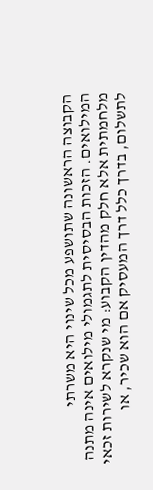הקבוצה הראשונה שתושפע מכל שינוי היא משרתי המילואים. הזכות הבסיסית לתגמולי מילואים אינה מתנה מלחמתית אלא חלק מהדין הקבוע: מי שנקרא לשירות זכאי לתשלום, בדרך כלל דרך המעסיק אם הוא שכיר, או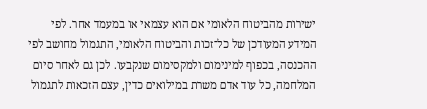ישירות מהביטוח הלאומי אם הוא עצמאי או במעמד אחר. לפי המידע המעודכן של כל־זכות והביטוח הלאומי, התגמול מחושב לפי ההכנסה, בכפוף למינימום ולמקסימום שנקבעו. לכן גם לאחר סיום המלחמה, כל עוד אדם משרת במילואים כדין, עצם הזכאות לתגמול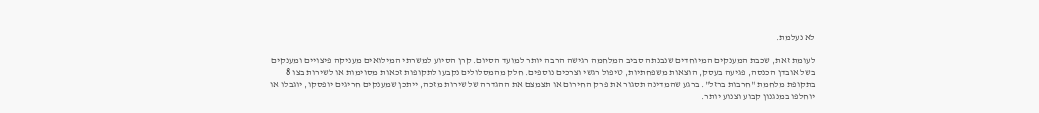לא נעלמת.

לעומת זאת, שכבת המענקים המיוחדים שנבנתה סביב המלחמה רגישה הרבה יותר למועד הסיום. קרן הסיוע למשרתי המילואים מעניקה פיצויים ומענקים בשל אובדן הכנסה, פגיעה בעסק, הוצאות משפחתיות, טיפול רגשי וצרכים נוספים. חלק מהמסלולים נקבעו לתקופות זכאות מסוימות או לשירות בצו 8 בתקופת מלחמת "חרבות ברזל". ברגע שהמדינה תסגור את פרק החירום או תצמצם את ההגדרה של שירות מזכה, ייתכן שמענקים חריגים יופסקו, יוגבלו או יוחלפו במנגנון קבוע וצנוע יותר.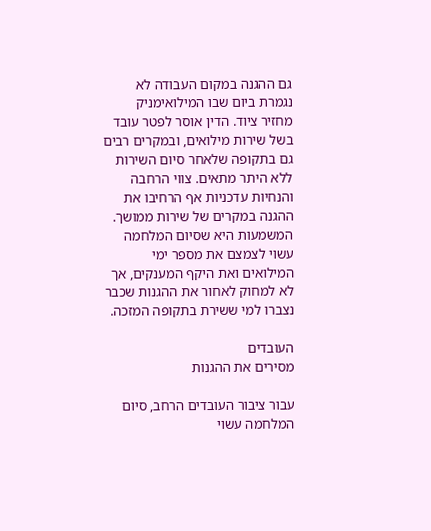גם ההגנה במקום העבודה לא נגמרת ביום שבו המילואימניק מחזיר ציוד. הדין אוסר לפטר עובד בשל שירות מילואים, ובמקרים רבים גם בתקופה שלאחר סיום השירות ללא היתר מתאים. צווי הרחבה והנחיות עדכניות אף הרחיבו את ההגנה במקרים של שירות ממושך. המשמעות היא שסיום המלחמה עשוי לצמצם את מספר ימי המילואים ואת היקף המענקים, אך לא למחוק לאחור את ההגנות שכבר נצברו למי ששירת בתקופה המזכה.

העובדים
מסירים את ההגנות

עבור ציבור העובדים הרחב, סיום המלחמה עשוי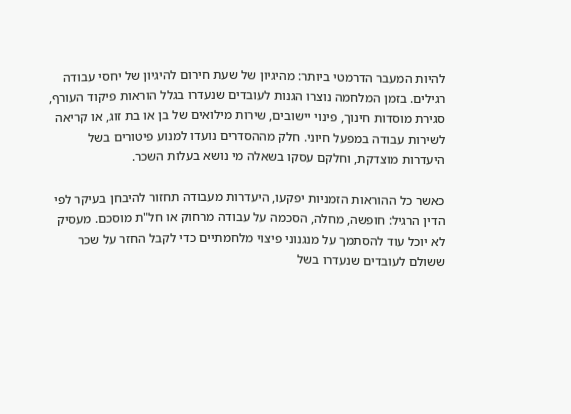להיות המעבר הדרמטי ביותר: מהיגיון של שעת חירום להיגיון של יחסי עבודה רגילים. בזמן המלחמה נוצרו הגנות לעובדים שנעדרו בגלל הוראות פיקוד העורף, סגירת מוסדות חינוך, פינוי יישובים, שירות מילואים של בן או בת זוג, או קריאה לשירות עבודה במפעל חיוני. חלק מההסדרים נועדו למנוע פיטורים בשל היעדרות מוצדקת, וחלקם עסקו בשאלה מי נושא בעלות השכר.

כאשר כל ההוראות הזמניות יפקעו, היעדרות מעבודה תחזור להיבחן בעיקר לפי הדין הרגיל: חופשה, מחלה, הסכמה על עבודה מרחוק או חל"ת מוסכם. מעסיק לא יוכל עוד להסתמך על מנגנוני פיצוי מלחמתיים כדי לקבל החזר על שכר ששולם לעובדים שנעדרו בשל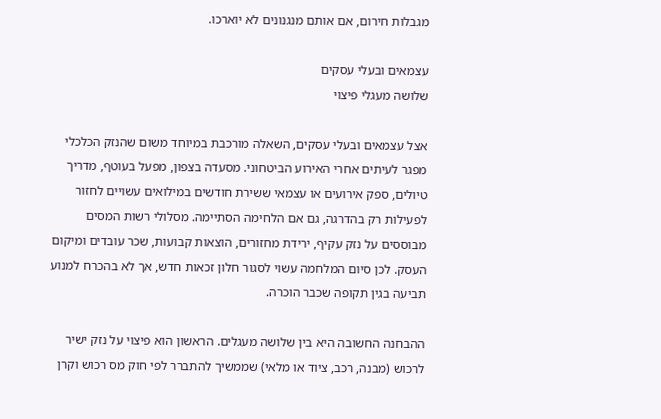מגבלות חירום, אם אותם מנגנונים לא יוארכו.

עצמאים ובעלי עסקים
שלושה מעגלי פיצוי

אצל עצמאים ובעלי עסקים, השאלה מורכבת במיוחד משום שהנזק הכלכלי מפגר לעיתים אחרי האירוע הביטחוני. מסעדה בצפון, מפעל בעוטף, מדריך טיולים, ספק אירועים או עצמאי ששירת חודשים במילואים עשויים לחזור לפעילות רק בהדרגה, גם אם הלחימה הסתיימה. מסלולי רשות המסים מבוססים על נזק עקיף, ירידת מחזורים, הוצאות קבועות, שכר עובדים ומיקום העסק. לכן סיום המלחמה עשוי לסגור חלון זכאות חדש, אך לא בהכרח למנוע תביעה בגין תקופה שכבר הוכרה.

ההבחנה החשובה היא בין שלושה מעגלים. הראשון הוא פיצוי על נזק ישיר לרכוש (מבנה, רכב, ציוד או מלאי) שממשיך להתברר לפי חוק מס רכוש וקרן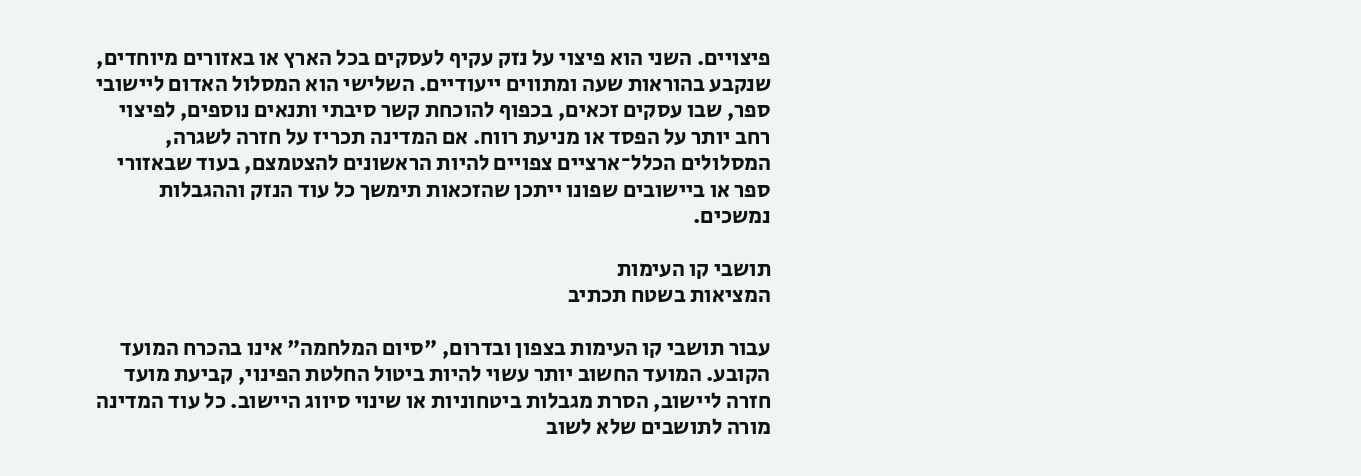פיצויים. השני הוא פיצוי על נזק עקיף לעסקים בכל הארץ או באזורים מיוחדים, שנקבע בהוראות שעה ומתווים ייעודיים. השלישי הוא המסלול האדום ליישובי ספר, שבו עסקים זכאים, בכפוף להוכחת קשר סיבתי ותנאים נוספים, לפיצוי רחב יותר על הפסד או מניעת רווח. אם המדינה תכריז על חזרה לשגרה, המסלולים הכלל־ארציים צפויים להיות הראשונים להצטמצם, בעוד שבאזורי ספר או ביישובים שפונו ייתכן שהזכאות תימשך כל עוד הנזק וההגבלות נמשכים.

תושבי קו העימות
המציאות בשטח תכתיב

עבור תושבי קו העימות בצפון ובדרום, "סיום המלחמה" אינו בהכרח המועד הקובע. המועד החשוב יותר עשוי להיות ביטול החלטת הפינוי, קביעת מועד חזרה ליישוב, הסרת מגבלות ביטחוניות או שינוי סיווג היישוב. כל עוד המדינה מורה לתושבים שלא לשוב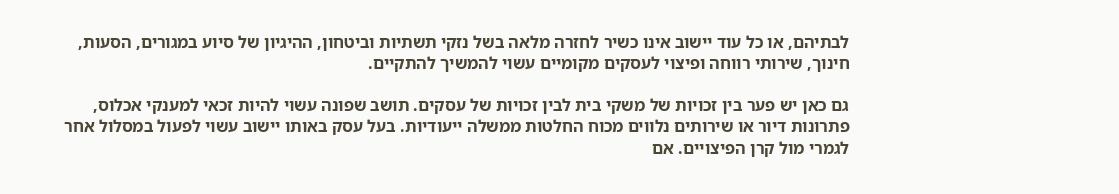לבתיהם, או כל עוד יישוב אינו כשיר לחזרה מלאה בשל נזקי תשתיות וביטחון, ההיגיון של סיוע במגורים, הסעות, חינוך, שירותי רווחה ופיצוי לעסקים מקומיים עשוי להמשיך להתקיים.

גם כאן יש פער בין זכויות של משקי בית לבין זכויות של עסקים. תושב שפונה עשוי להיות זכאי למענקי אכלוס, פתרונות דיור או שירותים נלווים מכוח החלטות ממשלה ייעודיות. בעל עסק באותו יישוב עשוי לפעול במסלול אחר לגמרי מול קרן הפיצויים. אם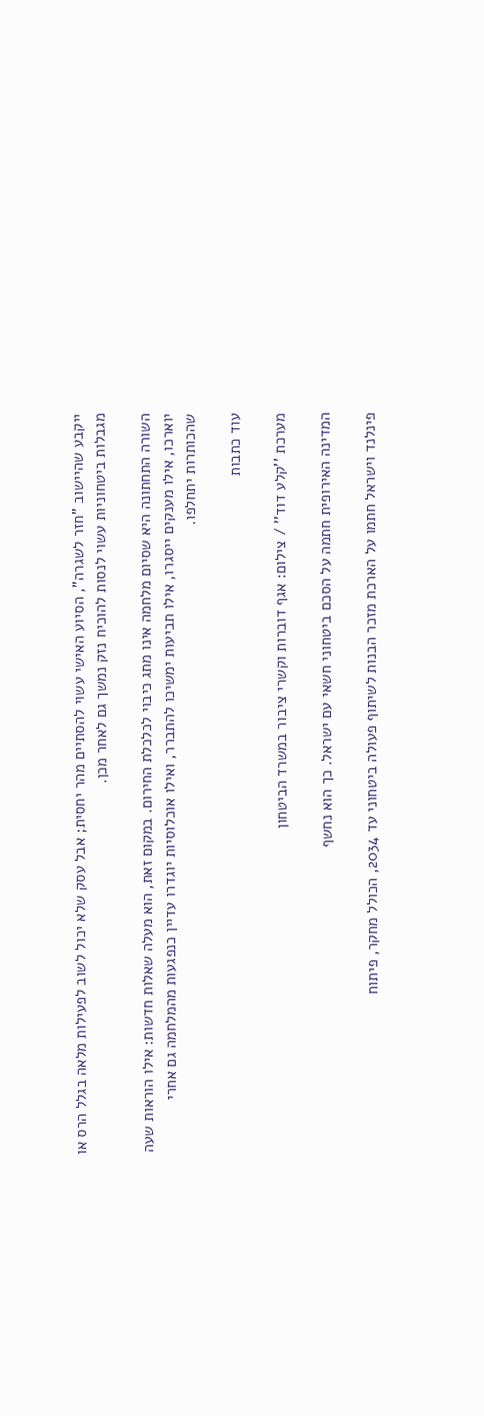ייקבע שהיישוב "חזר לשגרה", הסיוע האישי עשוי להסתיים מהר יחסית; אבל עסק שלא יכול לשוב לפעילות מלאה בגלל הרס או מגבלות ביטחוניות עשוי לנסות להוכיח נזק נמשך גם לאחר מכן.

השורה התחתונה היא שסיום מלחמה אינו מתג כיבוי לכלכלת החירום. במקום זאת, הוא מעלה שאלות חדשות: אילו הוראות שעה יוארכו, אילו מענקים ייסגרו, אילו תביעות ימשיכו להתברר, ואילו אוכלוסיות יוגדרו עדיין כנפגעות מהמלחמה גם אחרי שהכותרות יתחלפו.

עוד כתבות

מערכת ''קלע דוד'' / צילום: אגף דוברות וקשרי ציבור במשרד הביטחון

המדינה האירופית חתמה על הסכם ביטחוני חשאי עם ישראל. כך הוא נחשף

פינלנד וישראל חתמו על הארכת מזכר הבנות לשיתוף פעולה ביטחוני עד 2034, הכולל מחקר, פיתוח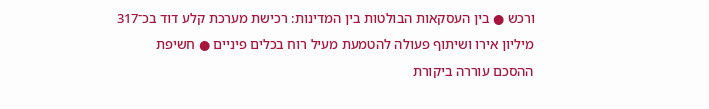ורכש ● בין העסקאות הבולטות בין המדינות: רכישת מערכת קלע דוד בכ־317 מיליון אירו ושיתוף פעולה להטמעת מעיל רוח בכלים פיניים ● חשיפת ההסכם עוררה ביקורת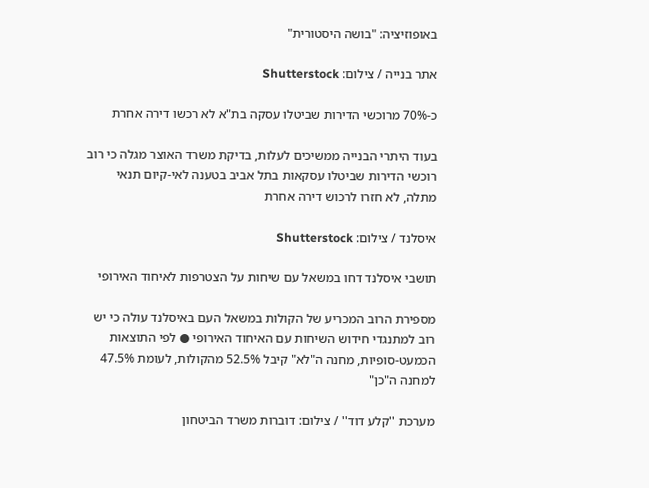באופוזיציה: "בושה היסטורית"

אתר בנייה / צילום: Shutterstock

כ-70% מרוכשי הדירות שביטלו עסקה בת"א לא רכשו דירה אחרת

בעוד היתרי הבנייה ממשיכים לעלות, בדיקת משרד האוצר מגלה כי רוב רוכשי הדירות שביטלו עסקאות בתל אביב בטענה לאי-קיום תנאי מתלה, לא חזרו לרכוש דירה אחרת

איסלנד / צילום: Shutterstock

תושבי איסלנד דחו במשאל עם שיחות על הצטרפות לאיחוד האירופי

מספירת הרוב המכריע של הקולות במשאל העם באיסלנד עולה כי יש רוב למתנגדי חידוש השיחות עם האיחוד האירופי ● לפי התוצאות הכמעט-סופיות, מחנה ה"לא" קיבל 52.5% מהקולות, לעומת 47.5% למחנה ה"כן"

מערכת ''קלע דוד'' / צילום: דוברות משרד הביטחון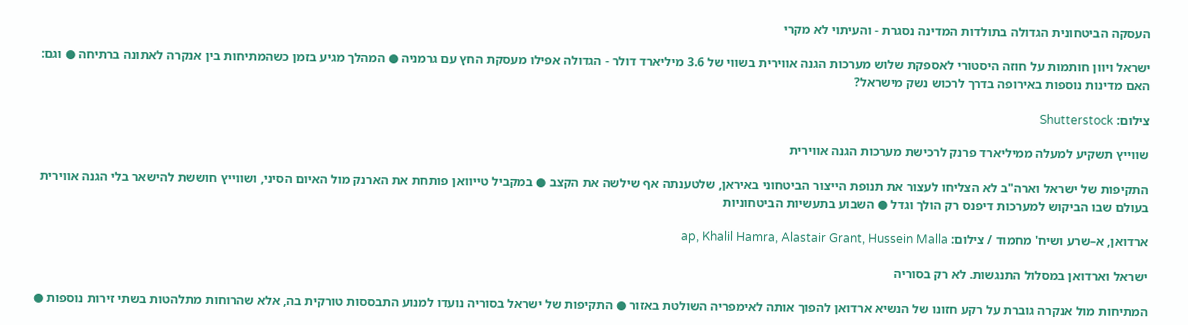העסקה הביטחונית הגדולה בתולדות המדינה נסגרת - והעיתוי לא מקרי

ישראל ויוון חותמות על חוזה היסטורי לאספקת שלוש מערכות הגנה אווירית בשווי של 3.6 מיליארד דולר - הגדולה אפילו מעסקת החץ עם גרמניה ● המהלך מגיע בזמן כשהמתיחות בין אנקרה לאתונה ברתיחה ● וגם: האם מדינות נוספות באירופה בדרך לרכוש נשק מישראל?

צילום: Shutterstock

שווייץ תשקיע למעלה ממיליארד פרנק לרכישת מערכות הגנה אווירית

התקיפות של ישראל וארה"ב לא הצליחו לעצור את תנופת הייצור הביטחוני באיראן, שלטענתה אף שילשה את הקצב ● במקביל טייוואן פותחת את הארנק מול האיום הסיני, ושווייץ חוששת להישאר בלי הגנה אווירית בעולם שבו הביקוש למערכות דיפנס רק הולך וגדל ● השבוע בתעשיות הביטחוניות

ארדואן, א–שרע ושיח' מחמוד / צילום: ap, Khalil Hamra, Alastair Grant, Hussein Malla

ישראל וארדואן במסלול התנגשות. לא רק בסוריה

המתיחות מול אנקרה גוברת על רקע חזונו של הנשיא ארדואן להפוך אותה לאימפריה השולטת באזור ● התקיפות של ישראל בסוריה נועדו למנוע התבססות טורקית בה, אלא שהרוחות מתלהטות בשתי זירות נוספות ●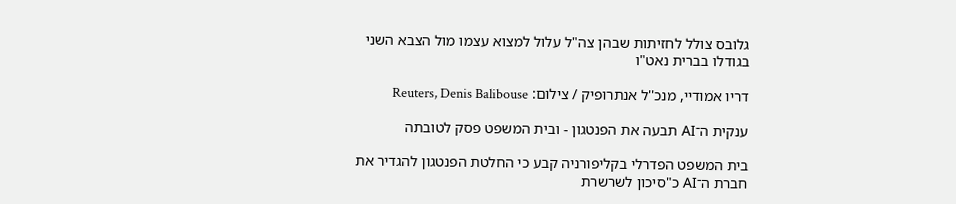גלובס צולל לחזיתות שבהן צה"ל עלול למצוא עצמו מול הצבא השני בגודלו בברית נאט"ו

דריו אמודיי, מנכ''ל אנתרופיק / צילום: Reuters, Denis Balibouse

ענקית ה־AI תבעה את הפנטגון - ובית המשפט פסק לטובתה

בית המשפט הפדרלי בקליפורניה קבע כי החלטת הפנטגון להגדיר את חברת ה־AI כ"סיכון לשרשרת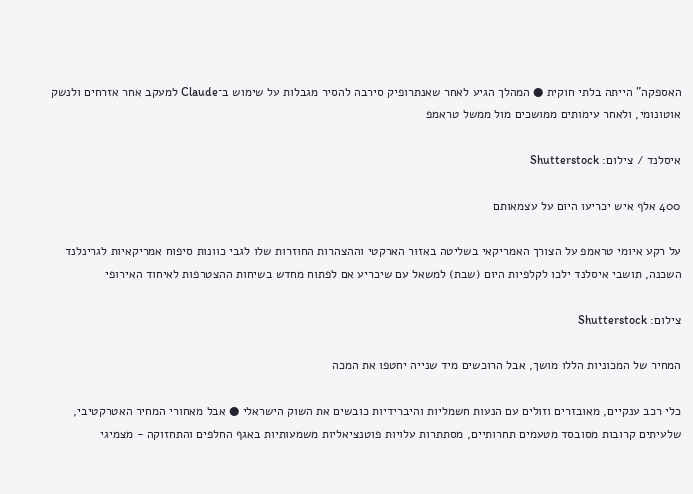האספקה" הייתה בלתי חוקית ● המהלך הגיע לאחר שאנתרופיק סירבה להסיר מגבלות על שימוש ב־Claude למעקב אחר אזרחים ולנשק אוטונומי, ולאחר עימותים ממושכים מול ממשל טראמפ

איסלנד / צילום: Shutterstock

400 אלף איש יכריעו היום על עצמאותם

על רקע איומי טראמפ על הצורך האמריקאי בשליטה באזור הארקטי וההצהרות החוזרות שלו לגבי כוונות סיפוח אמריקאיות לגרינלנד השכנה, תושבי איסלנד ילכו לקלפיות היום (שבת) למשאל עם שיכריע אם לפתוח מחדש בשיחות ההצטרפות לאיחוד האירופי

צילום: Shutterstock

המחיר של המכוניות הללו מושך, אבל הרוכשים מיד שנייה יחטפו את המכה

כלי רכב ענקיים, מאובזרים וזולים עם הנעות חשמליות והיברידיות כובשים את השוק הישראלי ● אבל מאחורי המחיר האטרקטיבי, שלעיתים קרובות מסובסד מטעמים תחרותיים, מסתתרות עלויות פוטנציאליות משמעותיות באגף החלפים והתחזוקה - מצמיגי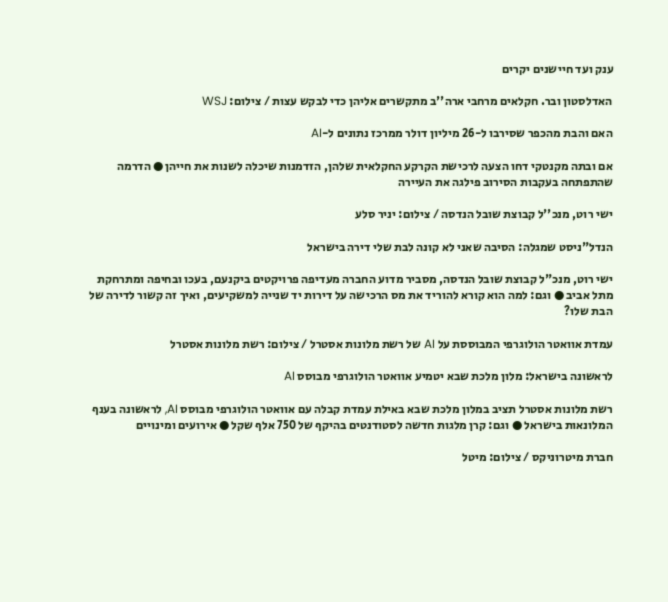ענק ועד חיישנים יקרים

האדלסטון ובר. חקלאים מרחבי ארה''ב מתקשרים אליהן כדי לבקש עצות / צילום: WSJ

האם והבת מהכפר שסירבו ל-26 מיליון דולר ממרכז נתונים ל-AI

אם ובתה מקנטקי דחו הצעה לרכישת הקרקע החקלאית שלהן, הזדמנות שיכלה לשנות את חייהן ● הדרמה שהתפתחה בעקבות הסירוב פילגה את העיירה

ישי רוט, מנכ''ל קבוצת שובל הנדסה / צילום: יניר סלע

הנדל"ניסט שמגלה: הסיבה שאני לא קונה לבת שלי דירה בישראל

ישי רוט, מנכ"ל קבוצת שובל הנדסה, מסביר מדוע החברה מעדיפה פרויקטים ביקנעם, בעכו ובחיפה ומתרחקת מתל אביב ● וגם: למה הוא קורא להוריד את מס הרכישה על דירות יד שנייה למשקיעים, ואיך זה קשור לדירה של הבת שלו?

עמדת אוואטר הולוגרפי המבוססת על AI של רשת מלונות אסטרל / צילום: רשת מלונות אסטרל

לראשונה בישראל: מלון מלכת שבא יטמיע אוואטר הולוגרפי מבוסס AI

רשת מלונות אסטרל תציב במלון מלכת שבא באילת עמדת קבלה עם אוואטר הולוגרפי מבוסס AI, לראשונה בענף המלונאות בישראל ● וגם: קרן מלגות חדשה לסטודנטים בהיקף של 750 אלף שקל ● אירועים ומינויים

חברת מיטרוניקס / צילום: מיטל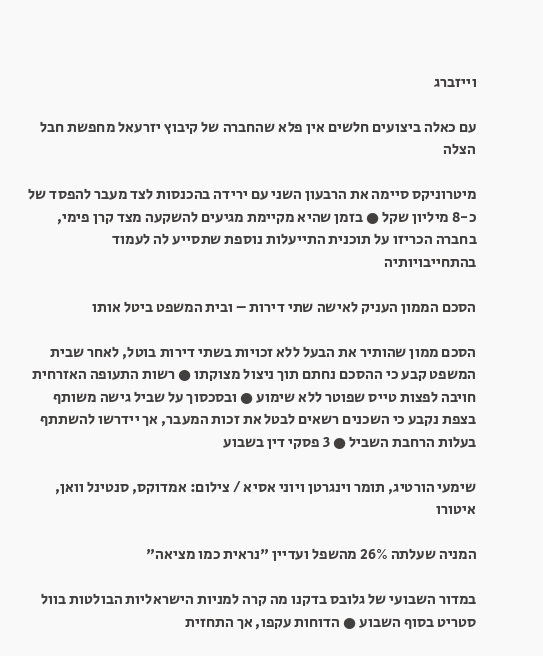וייזברג

עם כאלה ביצועים חלשים אין פלא שהחברה של קיבוץ יזרעאל מחפשת חבל הצלה

מיטרוניקס סיימה את הרבעון השני עם ירידה בהכנסות לצד מעבר להפסד של כ-8 מיליון שקל ● בזמן שהיא מקיימת מגיעים להשקעה מצד קרן פימי, בחברה הכריזו על תוכנית התייעלות נוספת שתסייע לה לעמוד בהתחייבויותיה

הסכם הממון העניק לאישה שתי דירות – ובית המשפט ביטל אותו

הסכם ממון שהותיר את הבעל ללא זכויות בשתי דירות בוטל, לאחר שבית המשפט קבע כי ההסכם נחתם תוך ניצול מצוקתו ● רשות התעופה האזרחית חויבה לפצות טייס שפוטר ללא שימוע ● ובסכסוך על שביל גישה משותף בצפת נקבע כי השכנים רשאים לבטל את זכות המעבר, אך יידרשו להשתתף בעלות הרחבת השביל ● 3 פסקי דין בשבוע

שימעי הורטיג, תומר וינגרטן ויוני אסיא / צילום: אמדוקס, סנטינל וואן, איטורו

המניה שעלתה 26% מהשפל ועדיין "נראית כמו מציאה"

במדור השבועי של גלובס בדקנו מה קרה למניות הישראליות הבולטות בוול סטריט בסוף השבוע ● הדוחות עקפו, אך התחזית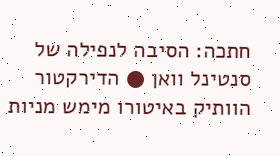חתכה: הסיבה לנפילה של סנטינל וואן ● הדירקטור הוותיק באיטורו מימש מניות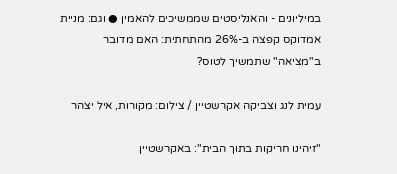במיליונים - והאנליסטים שממשיכים להאמין ● וגם: מניית אמדוקס קפצה ב-26% מהתחתית: האם מדובר ב"מציאה" שתמשיך לטוס?

עמית לנג וצביקה אקרשטיין / צילום: מקורות, איל יצהר

"זיהינו חריקות בתוך הבית": באקרשטיין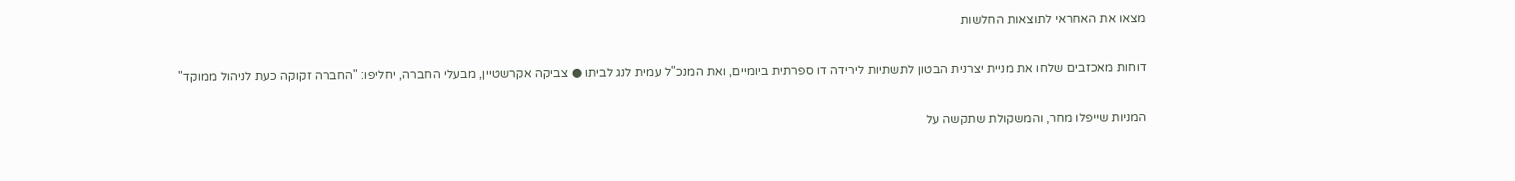מצאו את האחראי לתוצאות החלשות

דוחות מאכזבים שלחו את מניית יצרנית הבטון לתשתיות לירידה דו ספרתית ביומיים, ואת המנכ"ל עמית לנג לביתו ● צביקה אקרשטיין, מבעלי החברה, יחליפו: "החברה זקוקה כעת לניהול ממוקד"

המניות שייפלו מחר, והמשקולת שתקשה על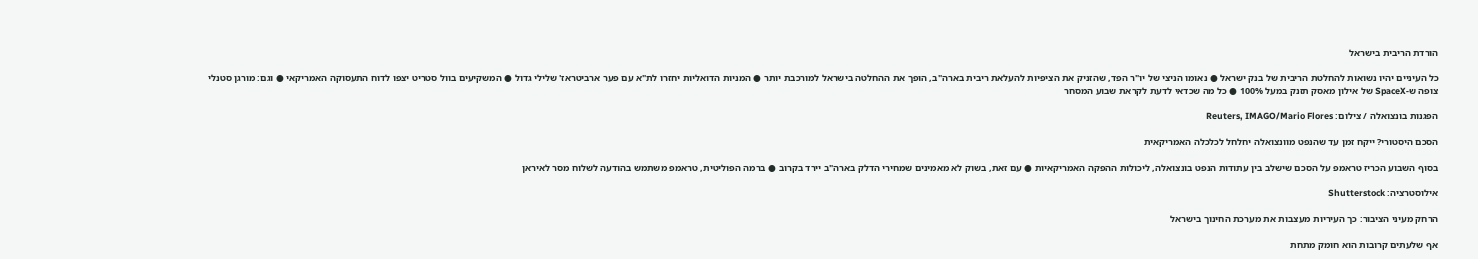הורדת הריבית בישראל

כל העיניים יהיו נשואות להחלטת הריבית של בנק ישראל ● נאומו הניצי של יו"ר הפד, שהזניק את הציפיות להעלאת ריבית בארה"ב, הופך את ההחלטה בישראל למורכבת יותר ● המניות הדואליות יחזרו לת"א עם פער ארביטראז' שלילי גדול ● המשקיעים בוול סטריט יצפו לדוח התעסוקה האמריקאי ● וגם: מורגן סטנלי צופה ש-SpaceX של אילון מאסק תזנק במעל 100% ● כל מה שכדאי לדעת לקראת שבוע המסחר

הפגנות בונצואלה / צילום: Reuters, IMAGO/Mario Flores

הסכם היסטורי? ייקח זמן עד שהנפט מוונצואלה יחלחל לכלכלה האמריקאית

בסוף השבוע הכריז טראמפ על הסכם שישלב בין עתודות הנפט בונצואלה, ליכולות ההפקה האמריקאיות ● עם זאת, בשוק לא מאמינים שמחירי הדלק בארה"ב יירד בקרוב ● ברמה הפוליטית, טראמפ משתמש בהודעה לשלוח מסר לאיראן

אילוסטרציה: Shutterstock

הרחק מעיני הציבור: כך העיריות מעצבות את מערכת החינוך בישראל

אף שלעתים קרובות הוא חומק מתחת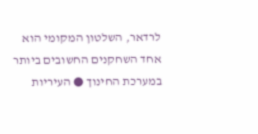לרדאר, השלטון המקומי הוא אחד השחקנים החשובים ביותר במערכת החינוך ● העיריות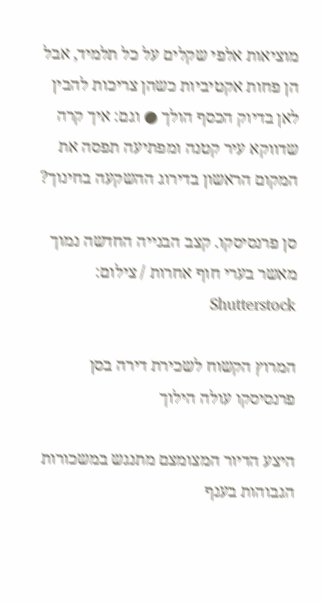מוציאות אלפי שקלים על כל תלמיד, אבל הן פחות אקטיביות כשהן צריכות להבין לאן בדיוק הכסף הולך ● וגם: איך קרה שדווקא עיר קטנה ומפתיעה תפסה את המקום הראשון בדירוג ההשקעה בחינוך?

סן פרנסיסקו. קצב הבנייה החדשה נמוך מאשר בערי חוף אחרות / צילום: Shutterstock

המרוץ הקשוח לשכירת דירה בסן פרנסיסקו עולה הילוך

היצע הדיור המצומצם מתנגש במשכורות הגבוהות בענף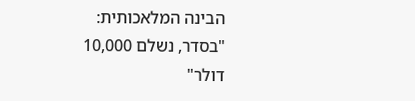הבינה המלאכותית: "בסדר, נשלם 10,000 דולר"